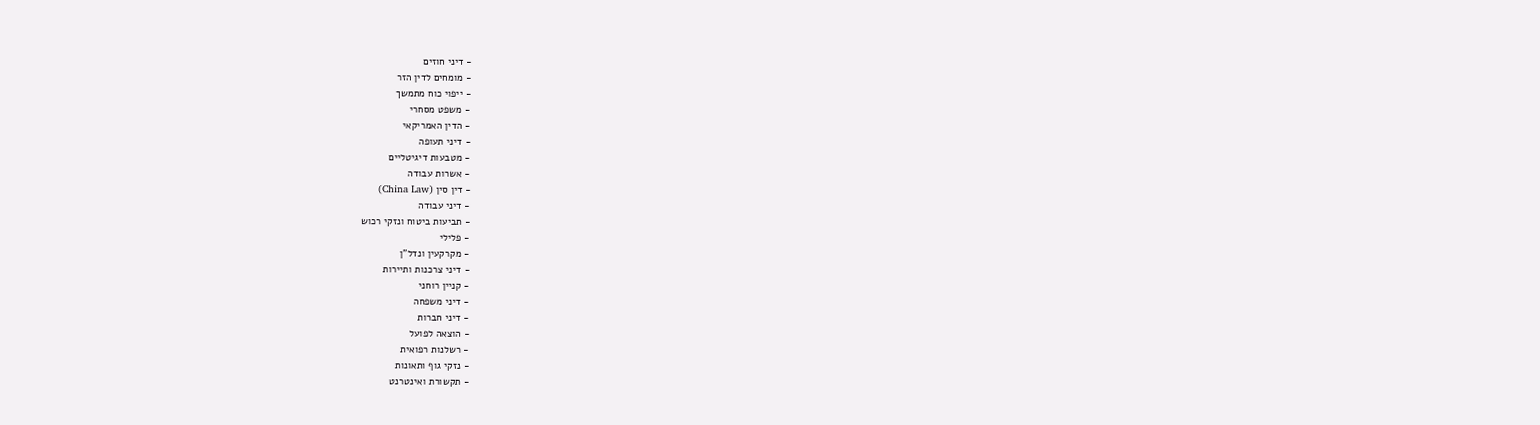- דיני חוזים
- מומחים לדין הזר
- ייפוי כוח מתמשך
- משפט מסחרי
- הדין האמריקאי
- דיני תעופה
- מטבעות דיגיטליים
- אשרות עבודה
- דין סין (China Law)
- דיני עבודה
- תביעות ביטוח ונזקי רכוש
- פלילי
- מקרקעין ונדל"ן
- דיני צרכנות ותיירות
- קניין רוחני
- דיני משפחה
- דיני חברות
- הוצאה לפועל
- רשלנות רפואית
- נזקי גוף ותאונות
- תקשורת ואינטרנט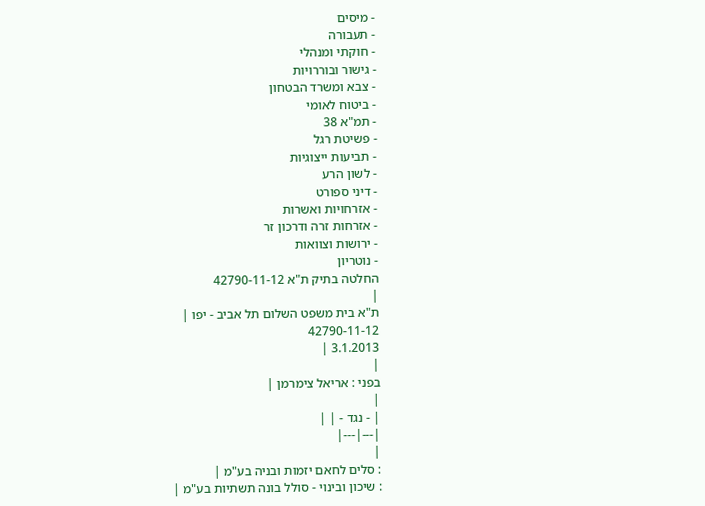- מיסים
- תעבורה
- חוקתי ומנהלי
- גישור ובוררויות
- צבא ומשרד הבטחון
- ביטוח לאומי
- תמ"א 38
- פשיטת רגל
- תביעות ייצוגיות
- לשון הרע
- דיני ספורט
- אזרחויות ואשרות
- אזרחות זרה ודרכון זר
- ירושות וצוואות
- נוטריון
החלטה בתיק ת"א 42790-11-12
|
ת"א בית משפט השלום תל אביב - יפו |
42790-11-12
3.1.2013 |
|
בפני : אריאל צימרמן |
|
| - נגד - | |
|---|---|
|
: סלים לחאם יזמות ובניה בע"מ |
: שיכון ובינוי - סולל בונה תשתיות בע"מ |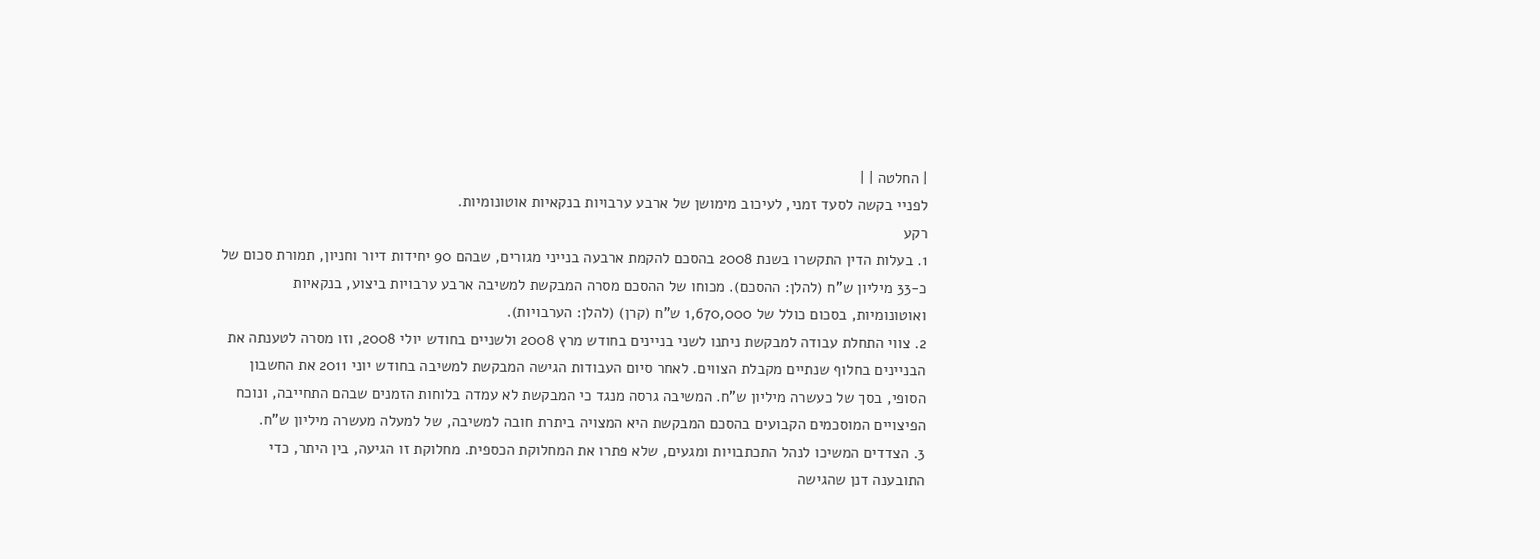| החלטה | |
לפניי בקשה לסעד זמני, לעיכוב מימושן של ארבע ערבויות בנקאיות אוטונומיות.
רקע
1. בעלות הדין התקשרו בשנת 2008 בהסכם להקמת ארבעה בנייני מגורים, שבהם 90 יחידות דיור וחניון, תמורת סכום של כ-33 מיליון ש"ח (להלן: ההסכם). מכוחו של ההסכם מסרה המבקשת למשיבה ארבע ערבויות ביצוע, בנקאיות ואוטונומיות, בסכום כולל של 1,670,000 ש"ח (קרן) (להלן: הערבויות).
2. צווי התחלת עבודה למבקשת ניתנו לשני בניינים בחודש מרץ 2008 ולשניים בחודש יולי 2008, וזו מסרה לטענתה את הבניינים בחלוף שנתיים מקבלת הצווים. לאחר סיום העבודות הגישה המבקשת למשיבה בחודש יוני 2011 את החשבון הסופי, בסך של כעשרה מיליון ש"ח. המשיבה גרסה מנגד כי המבקשת לא עמדה בלוחות הזמנים שבהם התחייבה, ונוכח הפיצויים המוסכמים הקבועים בהסכם המבקשת היא המצויה ביתרת חובה למשיבה, של למעלה מעשרה מיליון ש"ח.
3. הצדדים המשיכו לנהל התכתבויות ומגעים, שלא פתרו את המחלוקת הכספית. מחלוקת זו הגיעה, בין היתר, כדי התובענה דנן שהגישה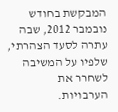המבקשת בחודש נובמבר 2012, שבה עתרה לסעד הצהרתי, שלפיו על המשיבה לשחרר את הערבויות.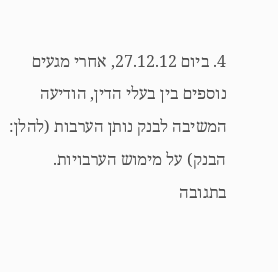4. ביום 27.12.12, אחרי מגעים נוספים בין בעלי הדין, הודיעה המשיבה לבנק נותן הערבות (להלן: הבנק) על מימוש הערבויות. בתגובה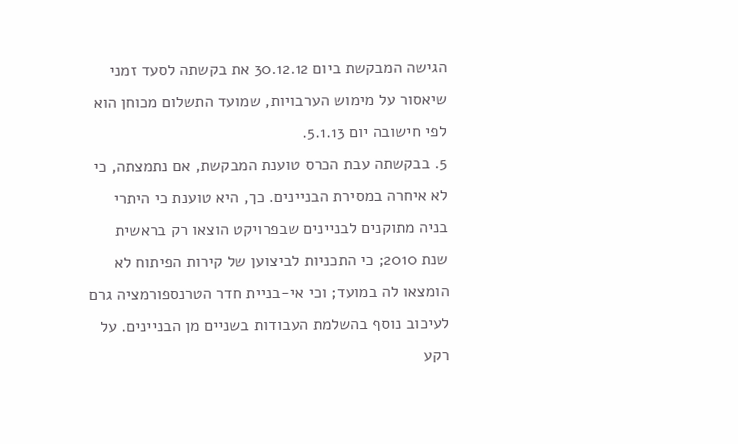הגישה המבקשת ביום 30.12.12 את בקשתה לסעד זמני שיאסור על מימוש הערבויות, שמועד התשלום מכוחן הוא לפי חישובה יום 5.1.13.
5. בבקשתה עבת הכרס טוענת המבקשת, אם נתמצתה, כי לא איחרה במסירת הבניינים. כך, היא טוענת כי היתרי בניה מתוקנים לבניינים שבפרויקט הוצאו רק בראשית שנת 2010; כי התכניות לביצוען של קירות הפיתוח לא הומצאו לה במועד; וכי אי-בניית חדר הטרנספורמציה גרם לעיכוב נוסף בהשלמת העבודות בשניים מן הבניינים. על רקע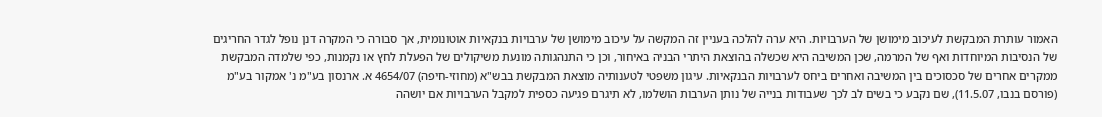האמור עותרת המבקשת לעיכוב מימושן של הערבויות. היא ערה להלכה בעניין זה המקשה על עיכוב מימושן של ערבויות בנקאיות אוטונומית, אך סבורה כי המקרה דנן נופל לגדר החריגים של הנסיבות המיוחדות ואף של המרמה, שכן המשיבה היא שכשלה בהוצאת היתרי הבניה באיחור, וכן כי התנהגותה מונעת משיקולים של הפעלת לחץ או נקמנות, כפי שלמדה המבקשת ממקרים אחרים של סכסוכים בין המשיבה ואחרים ביחס לערבויות הבנקאיות. עיגון משפטי לטענותיה מוצאת המבקשת בבש"א (מחוזי-חיפה) 4654/07 א. ארנסון בע"מ נ' אמקור בע"מ (פורסם בנבו, 11.5.07), שם נקבע כי בשים לב לכך שעבודות בנייה של נותן הערבות הושלמו, לא תיגרם פגיעה כספית למקבל הערבויות אם יושהה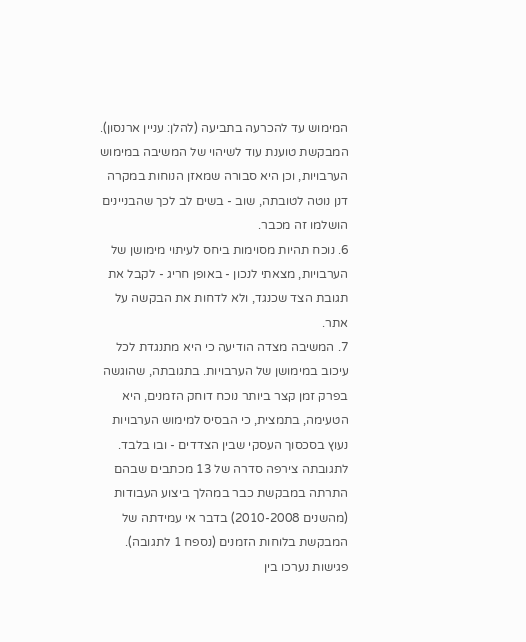המימוש עד להכרעה בתביעה (להלן: עניין ארנסון). המבקשת טוענת עוד לשיהוי של המשיבה במימוש הערבויות, וכן היא סבורה שמאזן הנוחות במקרה דנן נוטה לטובתה, שוב - בשים לב לכך שהבניינים הושלמו זה מכבר.
6. נוכח תהיות מסוימות ביחס לעיתוי מימושן של הערבויות, מצאתי לנכון - באופן חריג - לקבל את תגובת הצד שכנגד, ולא לדחות את הבקשה על אתר.
7. המשיבה מצדה הודיעה כי היא מתנגדת לכל עיכוב במימושן של הערבויות. בתגובתה, שהוגשה בפרק זמן קצר ביותר נוכח דוחק הזמנים, היא הטעימה, בתמצית, כי הבסיס למימוש הערבויות נעוץ בסכסוך העסקי שבין הצדדים - ובו בלבד. לתגובתה צירפה סדרה של 13 מכתבים שבהם התרתה במבקשת כבר במהלך ביצוע העבודות (מהשנים 2010-2008) בדבר אי עמידתה של המבקשת בלוחות הזמנים (נספח 1 לתגובה). פגישות נערכו בין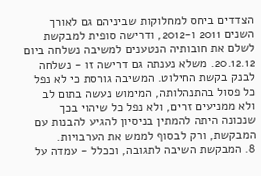הצדדים ביחס למחלוקות שביניהם גם לאורך השנים 2011 ו-2012, ודרישה סופית למבקשת לשלם את חובותיה הנטענים למשיבה נשלחה ביום 20.12.12. משלא נענתה גם דרישה זו - נשלחה לבנק בקשת החילוט. המשיבה גורסת כי לא נפל כל פסול בהתנהלותה, המימוש נעשה בתום לב ולא ממניעים זרים, ולא נפל כל שיהוי בכך שנכונה היתה להמתין בניסיון להגיע להבנות עם המבקשת, ורק לבסוף לממש את הערבויות.
8. המבקשת השיבה לתגובה, וככלל - עמדה על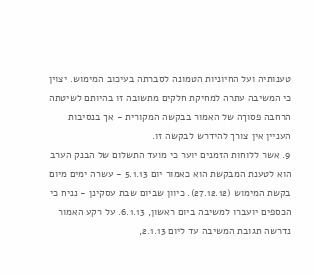טענותיה ועל החיוניות הטמונה לסברתה בעיכוב המימוש. יצוין כי המשיבה עתרה למחיקת חלקים מתשובה זו בהיותם לשיטתה הרחבה פסוךה של האמור בבקשה המקורית - אך בנסיבות העניין אין צורך להידרש לבקשה זו.
9. אשר ללוחות הזמנים יוער כי מועד התשלום של הבנק הערב הוא לטענת המבקשת הוא כאמור יום 5.1.13 - עשרה ימים מיום בקשת המימוש (27.12.12). כיוון שביום שבת עסקינן - נניח כי הכספים יועברו למשיבה ביום ראשון, 6.1.13. על רקע האמור נדרשה תגובת המשיבה עד ליום 2.1.13,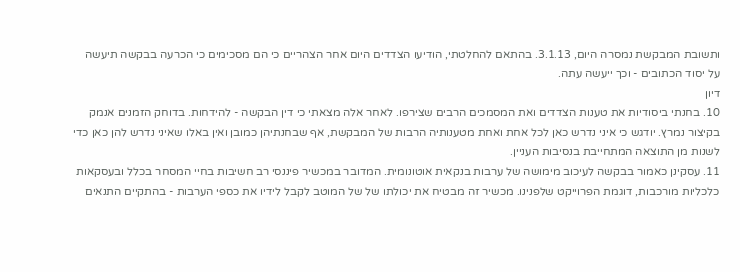ותשובת המבקשת נמסרה היום, 3.1.13. בהתאם להחלטתי, הודיעו הצדדים היום אחר הצהריים כי הם מסכימים כי הכרעה בבקשה תיעשה על יסוד הכתובים - וכך ייעשה עתה.
דיון
10. בחנתי ביסודיות את טענות הצדדים ואת המסמכים הרבים שצירפו. לאחר אלה מצאתי כי דין הבקשה - להידחות. בדוחק הזמנים אנמק בקיצור נמרץ. יודגש כי איני נדרש כאן לכל אחת ואחת מטענותיה הרבות של המבקשת, אף שבחנתיהן כמובן ואין באלו שאיני נדרש להן כאן כדי לשנות מן התוצאה המתחייבת בנסיבות העניין.
11. עסקינן כאמור בבקשה לעיכוב מימושה של ערבות בנקאית אוטונומית. המדובר במכשיר פיננסי רב חשיבות בחיי המסחר בכלל ובעסקאות כלכליות מורכבות, דוגמת הפרוייקט שלפנינו. מכשיר זה מבטיח את יכולתו של של המוטב לקבל לידיו את כספי הערבות - בהתקיים התנאים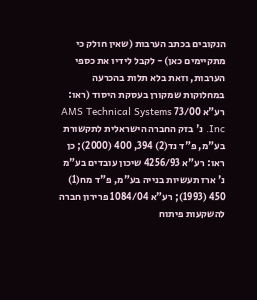הנקובים בכתב הערבות (שאין חולק כי מתקיימים כאן) - לקבל לידיו את כספי הערבות, וזאת בלא תלות בהכרעה במחלוקות שמקורן בעסקת היסוד (ראו: רע"א 73/00 AMS Technical Systems Inc. נ' בזק החברה הישראלית לתקשורת בע"מ, פ"ד נד(2) 394, 400 (2000); כן ראו: רע"א 4256/93 שיכון עובדים בע"מ נ' ארז תעשיות בנייה בע"מ, פ"ד מח(1) 450 (1993); רע"א 1084/04 פרירון חברה להשקעות פיתוח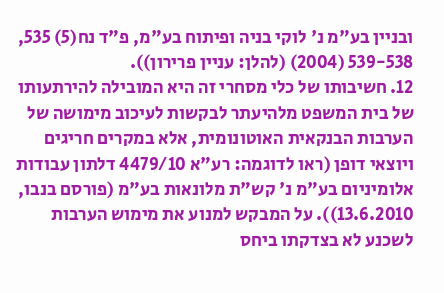ובניין בע"מ נ' לוקי בניה ופיתוח בע"מ, פ"ד נח(5) 535, 539-538 (2004) (להלן: עניין פרירון)).
12. חשיבותו של כלי מסחרי זה היא המובילה להירתעותו של בית המשפט מלהיעתר לבקשות לעיכוב מימושה של הערבות הבנקאית האוטונומית, אלא במקרים חריגים ויוצאי דופן (ראו לדוגמה: רע"א 4479/10 דלתון עבודות אלומיניום בע"מ נ' קש"ת מלונאות בע"מ (פורסם בנבו, 13.6.2010)). על המבקש למנוע את מימוש הערבות לשכנע לא בצדקתו ביחס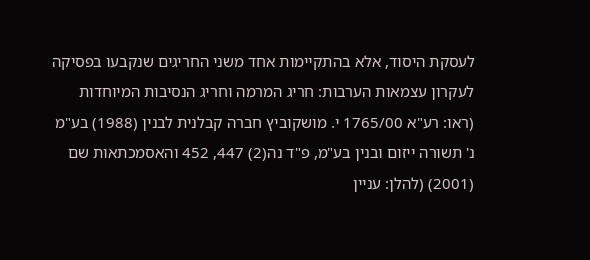לעסקת היסוד, אלא בהתקיימות אחד משני החריגים שנקבעו בפסיקה לעקרון עצמאות הערבות: חריג המרמה וחריג הנסיבות המיוחדות (ראו: רע"א 1765/00 י. מושקוביץ חברה קבלנית לבנין (1988) בע"מ נ' תשורה ייזום ובנין בע"מ, פ"ד נה(2) 447, 452 והאסמכתאות שם (2001) (להלן: עניין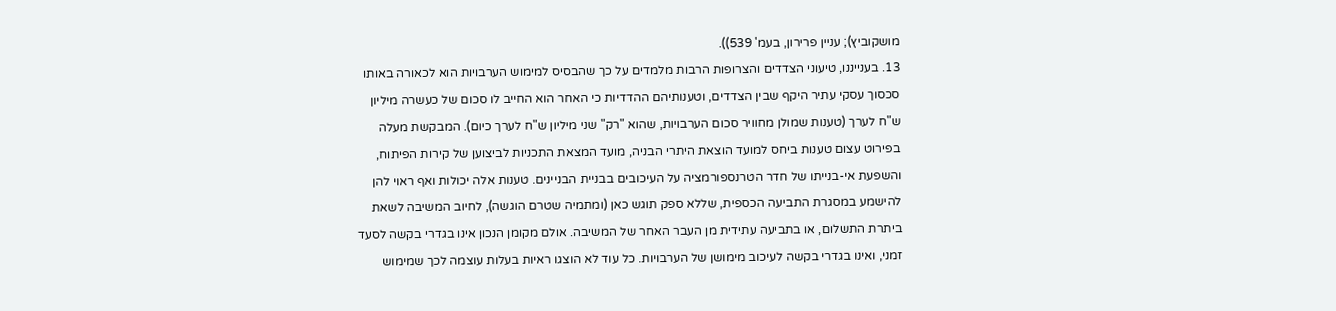מושקוביץ); עניין פרירון, בעמ' 539)).
13. בענייננו, טיעוני הצדדים והצרופות הרבות מלמדים על כך שהבסיס למימוש הערבויות הוא לכאורה באותו סכסוך עסקי עתיר היקף שבין הצדדים, וטענותיהם ההדדיות כי האחר הוא החייב לו סכום של כעשרה מיליון ש"ח לערך (טענות שמולן מחוויר סכום הערבויות, שהוא "רק" שני מיליון ש"ח לערך כיום). המבקשת מעלה בפירוט עצום טענות ביחס למועד הוצאת היתרי הבניה, מועד המצאת התכניות לביצוען של קירות הפיתוח, והשפעת אי-בנייתו של חדר הטרנספורמציה על העיכובים בבניית הבניינים. טענות אלה יכולות ואף ראוי להן להישמע במסגרת התביעה הכספית, שללא ספק תוגש כאן (ומתמיה שטרם הוגשה), לחיוב המשיבה לשאת ביתרת התשלום, או בתביעה עתידית מן העבר האחר של המשיבה. אולם מקומן הנכון אינו בגדרי בקשה לסעד זמני, ואינו בגדרי בקשה לעיכוב מימושן של הערבויות. כל עוד לא הוצגו ראיות בעלות עוצמה לכך שמימוש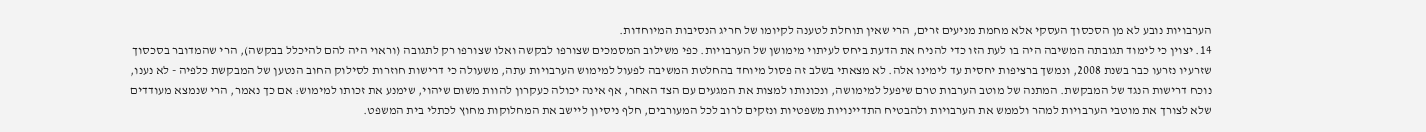הערבויות נובע לא מן הסכסוך העסקי אלא מחמת מניעים זרים, הרי שאין תוחלת לטענה לקיומו של חריג הנסיבות המיוחדות.
14. יצוין כי לימוד תגובתה המשיבה היה בו לעת הזו כדי להניח את הדעת ביחס לעיתוי מימושן של הערבויות. כפי משילוב המסמכים שצורפו לבקשה ואלו שצורפו רק לתגובה (וראוי היה להם להיכלל בבקשה), הרי שהמדובר בסכסוך שזרעיו נזרעו כבר בשנת 2008, ונמשך ברציפות יחסית עד לימינו אלה. לא מצאתי בשלב זה פסול מיוחד בהחלטת המשיבה לפעול למימוש הערבויות עתה, משעולה כי דרישות חוזרות לסילוק החוב הנטען של המבקשת כלפיה - לא נענו, נוכח דרישות הנגד של המבקשת. המתנה של מוטב הערבות טרם שיפעל למימושה, ונכונותו למצות את המגעים עם הצד האחר, אף אינה יכולה כעקרון להוות משום שיהוי, שימנע את זכותו למימוש: אם כך נאמר, הרי שנמצא מעודדים שלא לצורך את מוטבי הערבויות למהר ולממש את הערבויות ולהבטיח התדיינויות משפטיות ונזקים לרוב לכל המעורבים, חלף ניסיון ליישב את המחלוקות מחוץ לכתלי בית המשפט.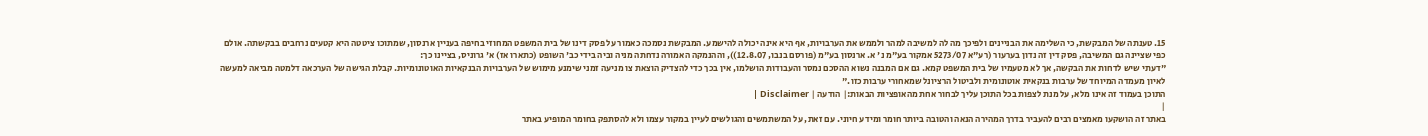15. טענתה של המבקשת, כי השלימה את הבניינים ולפיכך מה לה למשיבה למהר ולממש את הערבויות, אף היא אינה יכולה להישמע. המבקשת נסמכה כאמור על פסק דינו של בית המשפט המחוזי בחיפה בעניין ארנסון, שמתוכו ציטטה היא קטעים נרחבים בבקשתה. אולם כפי שציינה גם המשיבה, פסק דין זה נדון בערעור (רע"א 5273/07 אמקור בע"מ נ' א. ארנסון בע"מ (פורסם בנבו, 12.8.07)), וההנמקה האמורה נדחתה מניה וביה בידי כב' השופט (כתארו אז) א' גרוניס, בציינו כך:
"דעתי שיש לדחות את הבקשה, אך לא מטעמיו של בית המשפט קמא. גם אם המבנה נשוא ההסכם נמסר והעבודות הושלמו, אין בכך כדי להצדיק הוצאת צו מניעה זמני שימנע מימוש של הערבויות הבנקאיות האוטונומיות. קבלת הגישה של הערכאה דלמטה מביאה למעשה לאיון מעמדה המיוחד של ערבות בנקאית אוטונומית ולביטול הרציונל שמאחורי ערבות כזו."
התוכן בעמוד זה אינו מלא, על מנת לצפות בכל התוכן עליך לבחור אחת מהאופציות הבאות:| הודעה | Disclaimer |
|
באתר זה הושקעו מאמצים רבים להעביר בדרך המהירה הנאה והטובה ביותר חומר ומידע חיוני. עם זאת, על המשתמשים והגולשים לעיין במקור עצמו ולא להסתפק בחומר המופיע באתר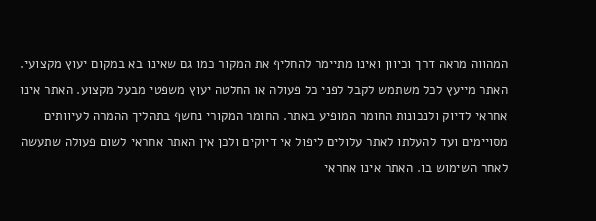המהווה מראה דרך וכיוון ואינו מתיימר להחליף את המקור כמו גם שאינו בא במקום יעוץ מקצועי. האתר מייעץ לכל משתמש לקבל לפני כל פעולה או החלטה יעוץ משפטי מבעל מקצוע. האתר אינו אחראי לדיוק ולנכונות החומר המופיע באתר. החומר המקורי נחשף בתהליך ההמרה לעיוותים מסויימים ועד להעלתו לאתר עלולים ליפול אי דיוקים ולכן אין האתר אחראי לשום פעולה שתעשה לאחר השימוש בו. האתר אינו אחראי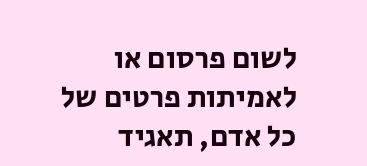לשום פרסום או לאמיתות פרטים של כל אדם, תאגיד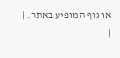או גוף המופיע באתר. |
|